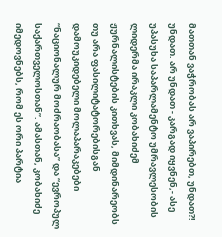მათთან ვაჭრობას არ ვაპირებთ, უნდათ?! უნდათ. არ უნდათ - კარგად იყვნენ,- ასე უპასუხა საპარლამენტო უმრავლესობის ლიდერმა ირაკლი კობახიძემ ჟურნალისტების კითხვას, მიმდინარეობს თუ არა ფასილიტატორებისგან დამოუკიდებელი მოლაპარაკებები “ნაციონალურ მოძრაობასა” და “ევროპულ საქართველოსთან”. ამასთან, კობახიძე იმედოვნებს, რომ ეს ორი პარტია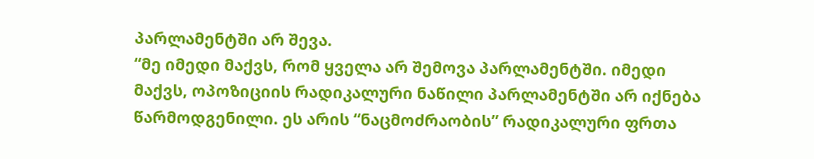პარლამენტში არ შევა.
“მე იმედი მაქვს, რომ ყველა არ შემოვა პარლამენტში. იმედი მაქვს, ოპოზიციის რადიკალური ნაწილი პარლამენტში არ იქნება წარმოდგენილი. ეს არის “ნაცმოძრაობის” რადიკალური ფრთა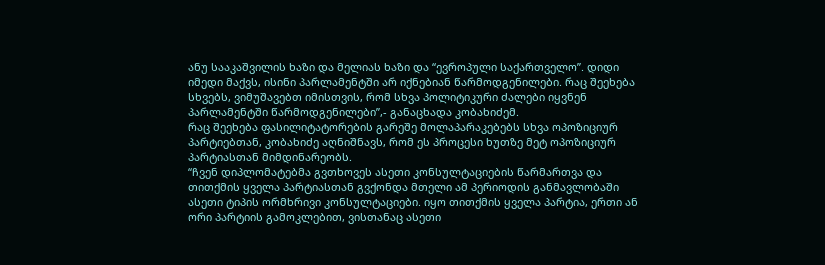ანუ სააკაშვილის ხაზი და მელიას ხაზი და “ევროპული საქართველო”. დიდი იმედი მაქვს, ისინი პარლამენტში არ იქნებიან წარმოდგენილები. რაც შეეხება სხვებს, ვიმუშავებთ იმისთვის, რომ სხვა პოლიტიკური ძალები იყვნენ პარლამენტში წარმოდგენილები”,- განაცხადა კობახიძემ.
რაც შეეხება ფასილიტატორების გარეშე მოლაპარაკებებს სხვა ოპოზიციურ პარტიებთან, კობახიძე აღნიშნავს, რომ ეს პროცესი ხუთზე მეტ ოპოზიციურ პარტიასთან მიმდინარეობს.
“ჩვენ დიპლომატებმა გვთხოვეს ასეთი კონსულტაციების წარმართვა და თითქმის ყველა პარტიასთან გვქონდა მთელი ამ პერიოდის განმავლობაში ასეთი ტიპის ორმხრივი კონსულტაციები. იყო თითქმის ყველა პარტია, ერთი ან ორი პარტიის გამოკლებით, ვისთანაც ასეთი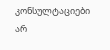კონსულტაციები არ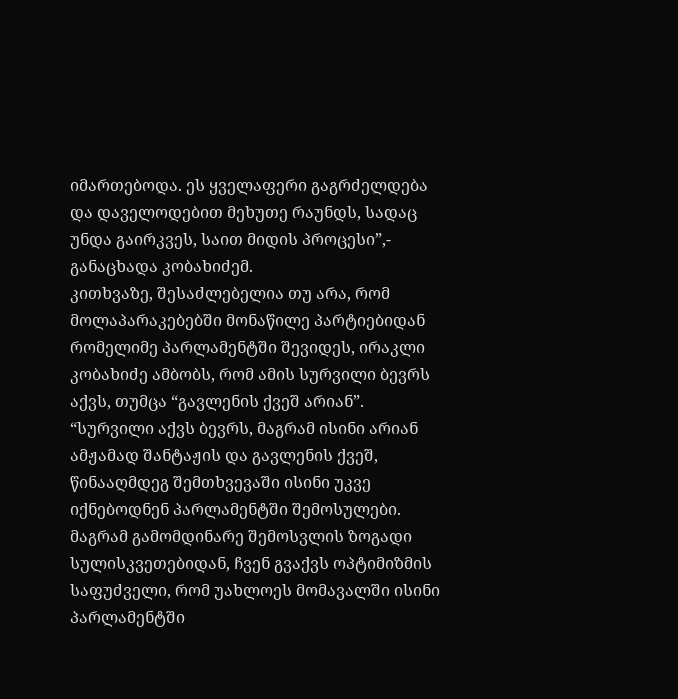იმართებოდა. ეს ყველაფერი გაგრძელდება და დაველოდებით მეხუთე რაუნდს, სადაც უნდა გაირკვეს, საით მიდის პროცესი”,- განაცხადა კობახიძემ.
კითხვაზე, შესაძლებელია თუ არა, რომ მოლაპარაკებებში მონაწილე პარტიებიდან რომელიმე პარლამენტში შევიდეს, ირაკლი კობახიძე ამბობს, რომ ამის სურვილი ბევრს აქვს, თუმცა “გავლენის ქვეშ არიან”.
“სურვილი აქვს ბევრს, მაგრამ ისინი არიან ამჟამად შანტაჟის და გავლენის ქვეშ, წინააღმდეგ შემთხვევაში ისინი უკვე იქნებოდნენ პარლამენტში შემოსულები. მაგრამ გამომდინარე შემოსვლის ზოგადი სულისკვეთებიდან, ჩვენ გვაქვს ოპტიმიზმის საფუძველი, რომ უახლოეს მომავალში ისინი პარლამენტში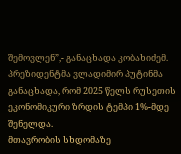შემოვლენ”,- განაცხადა კობახიძემ.
პრეზიდენტმა ვლადიმირ პუტინმა განაცხადა, რომ 2025 წელს რუსეთის ეკონომიკური ზრდის ტემპი 1%-მდე შენელდა.
მთავრობის სხდომაზე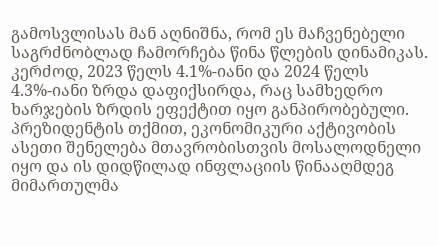გამოსვლისას მან აღნიშნა, რომ ეს მაჩვენებელი საგრძნობლად ჩამორჩება წინა წლების დინამიკას. კერძოდ, 2023 წელს 4.1%-იანი და 2024 წელს 4.3%-იანი ზრდა დაფიქსირდა, რაც სამხედრო ხარჯების ზრდის ეფექტით იყო განპირობებული.
პრეზიდენტის თქმით, ეკონომიკური აქტივობის ასეთი შენელება მთავრობისთვის მოსალოდნელი იყო და ის დიდწილად ინფლაციის წინააღმდეგ მიმართულმა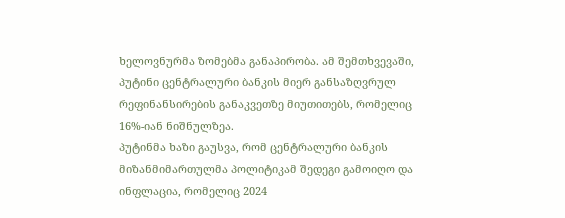ხელოვნურმა ზომებმა განაპირობა. ამ შემთხვევაში, პუტინი ცენტრალური ბანკის მიერ განსაზღვრულ რეფინანსირების განაკვეთზე მიუთითებს, რომელიც 16%-იან ნიშნულზეა.
პუტინმა ხაზი გაუსვა, რომ ცენტრალური ბანკის მიზანმიმართულმა პოლიტიკამ შედეგი გამოიღო და ინფლაცია, რომელიც 2024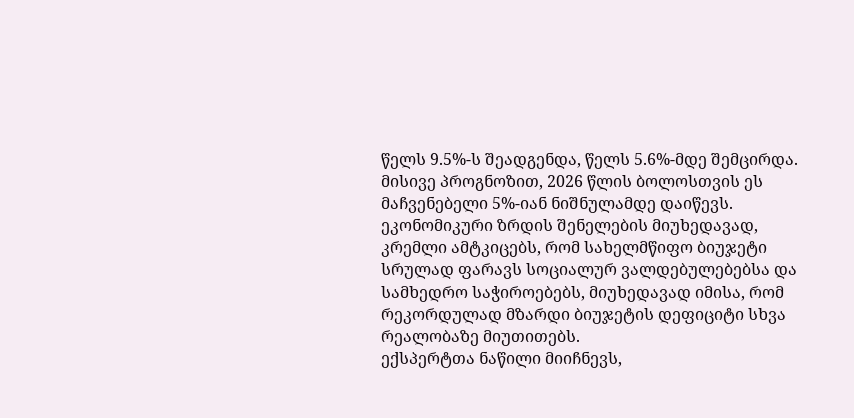წელს 9.5%-ს შეადგენდა, წელს 5.6%-მდე შემცირდა. მისივე პროგნოზით, 2026 წლის ბოლოსთვის ეს მაჩვენებელი 5%-იან ნიშნულამდე დაიწევს.
ეკონომიკური ზრდის შენელების მიუხედავად, კრემლი ამტკიცებს, რომ სახელმწიფო ბიუჯეტი სრულად ფარავს სოციალურ ვალდებულებებსა და სამხედრო საჭიროებებს, მიუხედავად იმისა, რომ რეკორდულად მზარდი ბიუჯეტის დეფიციტი სხვა რეალობაზე მიუთითებს.
ექსპერტთა ნაწილი მიიჩნევს,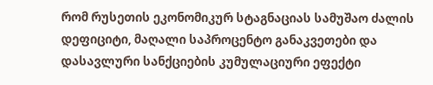რომ რუსეთის ეკონომიკურ სტაგნაციას სამუშაო ძალის დეფიციტი, მაღალი საპროცენტო განაკვეთები და დასავლური სანქციების კუმულაციური ეფექტი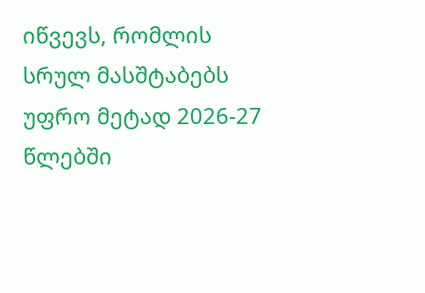იწვევს, რომლის სრულ მასშტაბებს უფრო მეტად 2026-27 წლებში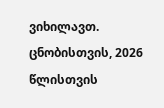ვიხილავთ.
ცნობისთვის, 2026 წლისთვის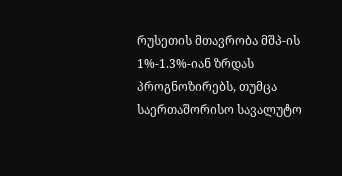რუსეთის მთავრობა მშპ-ის 1%-1.3%-იან ზრდას პროგნოზირებს, თუმცა საერთაშორისო სავალუტო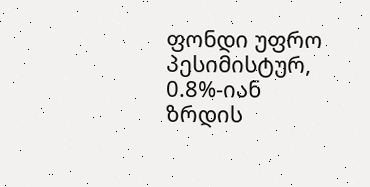ფონდი უფრო პესიმისტურ, 0.8%-იან ზრდის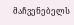მაჩვენებელს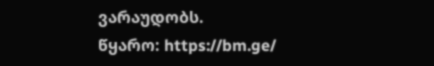ვარაუდობს.
წყარო: https://bm.ge/